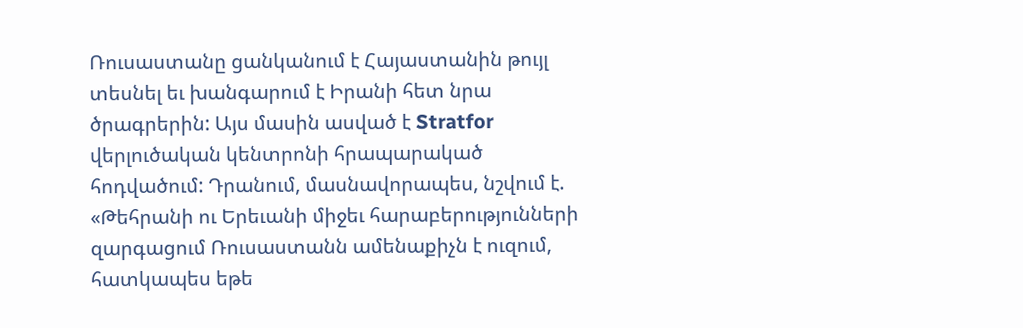Ռուսաստանը ցանկանում է Հայաստանին թույլ տեսնել եւ խանգարում է Իրանի հետ նրա ծրագրերին: Այս մասին ասված է Stratfor վերլուծական կենտրոնի հրապարակած հոդվածում: Դրանում, մասնավորապես, նշվում է.
«Թեհրանի ու Երեւանի միջեւ հարաբերությունների զարգացում Ռուսաստանն ամենաքիչն է ուզում, հատկապես եթե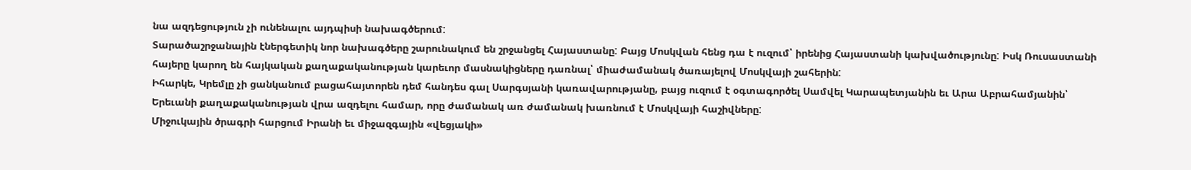նա ազդեցություն չի ունենալու այդպիսի նախագծերում:
Տարածաշրջանային էներգետիկ նոր նախագծերը շարունակում են շրջանցել Հայաստանը: Բայց Մոսկվան հենց դա է ուզում՝ իրենից Հայաստանի կախվածությունը: Իսկ Ռուսաստանի հայերը կարող են հայկական քաղաքականության կարեւոր մասնակիցները դառնալ՝ միաժամանակ ծառայելով Մոսկվայի շահերին:
Իհարկե, Կրեմլը չի ցանկանում բացահայտորեն դեմ հանդես գալ Սարգսյանի կառավարությանը, բայց ուզում է օգտագործել Սամվել Կարապետյանին եւ Արա Աբրահամյանին՝ Երեւանի քաղաքականության վրա ազդելու համար, որը ժամանակ առ ժամանակ խառնում է Մոսկվայի հաշիվները:
Միջուկային ծրագրի հարցում Իրանի եւ միջազգային «վեցյակի»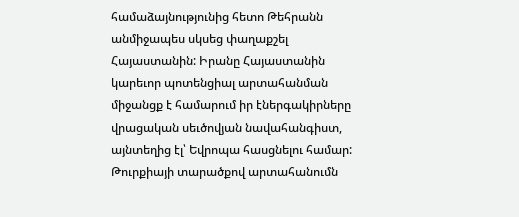համաձայնությունից հետո Թեհրանն անմիջապես սկսեց փաղաքշել Հայաստանին: Իրանը Հայաստանին կարեւոր պոտենցիալ արտահանման միջանցք է համարում իր էներգակիրները վրացական սեւծովյան նավահանգիստ, այնտեղից էլ՝ Եվրոպա հասցնելու համար: Թուրքիայի տարածքով արտահանումն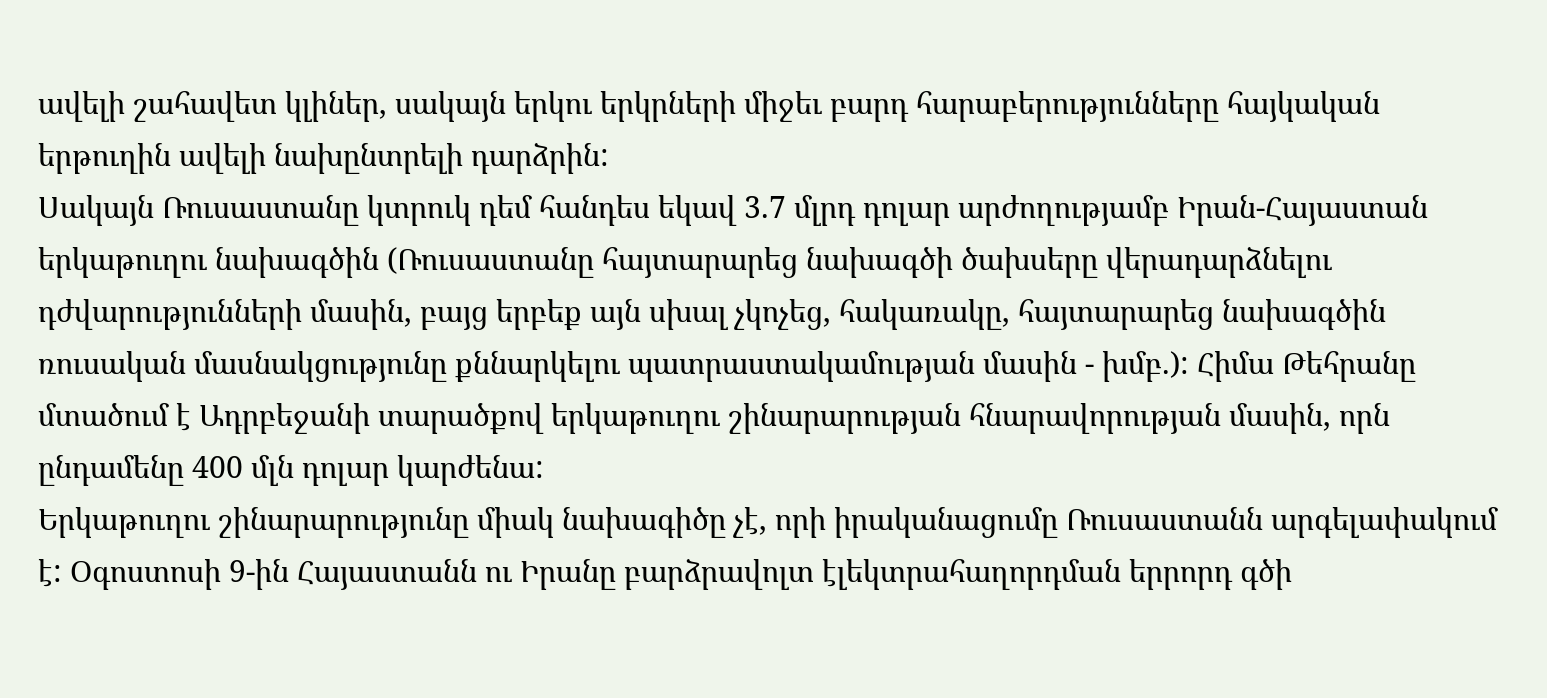ավելի շահավետ կլիներ, սակայն երկու երկրների միջեւ բարդ հարաբերությունները հայկական երթուղին ավելի նախընտրելի դարձրին:
Սակայն Ռուսաստանը կտրուկ դեմ հանդես եկավ 3.7 մլրդ դոլար արժողությամբ Իրան-Հայաստան երկաթուղու նախագծին (Ռուսաստանը հայտարարեց նախագծի ծախսերը վերադարձնելու դժվարությունների մասին, բայց երբեք այն սխալ չկոչեց, հակառակը, հայտարարեց նախագծին ռուսական մասնակցությունը քննարկելու պատրաստակամության մասին - խմբ.): Հիմա Թեհրանը մտածում է Ադրբեջանի տարածքով երկաթուղու շինարարության հնարավորության մասին, որն ընդամենը 400 մլն դոլար կարժենա:
Երկաթուղու շինարարությունը միակ նախագիծը չէ, որի իրականացումը Ռուսաստանն արգելափակում է: Օգոստոսի 9-ին Հայաստանն ու Իրանը բարձրավոլտ էլեկտրահաղորդման երրորդ գծի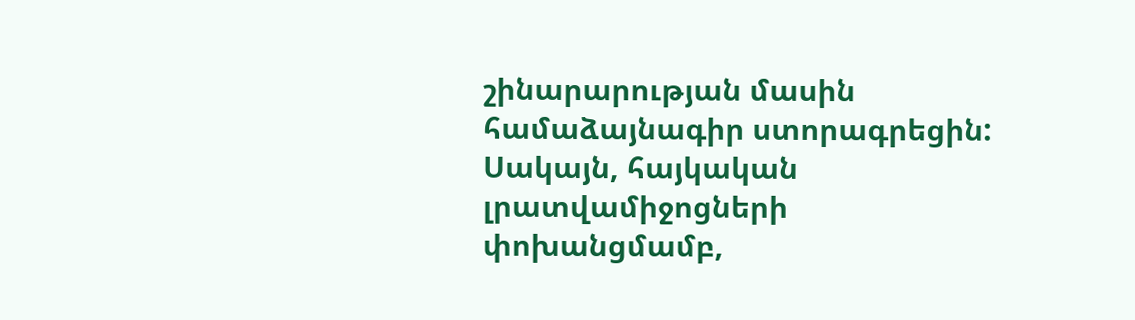շինարարության մասին համաձայնագիր ստորագրեցին: Սակայն, հայկական լրատվամիջոցների փոխանցմամբ,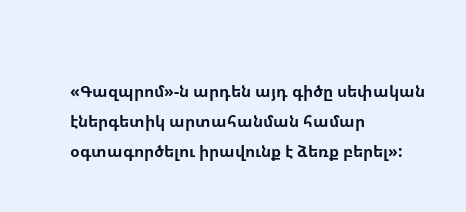«Գազպրոմ»-ն արդեն այդ գիծը սեփական էներգետիկ արտահանման համար օգտագործելու իրավունք է ձեռք բերել»: